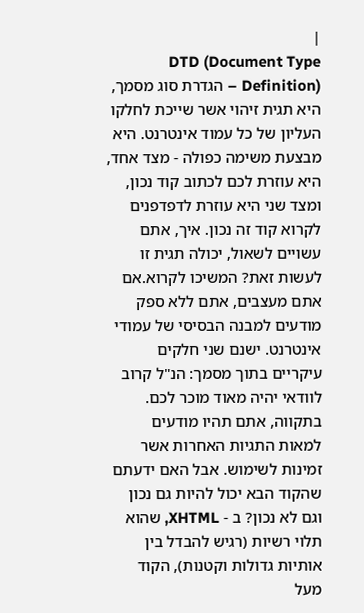|
DTD (Document Type Definition) – הגדרת סוג מסמך, היא תגית זיהוי אשר שייכת לחלקו העליון של כל עמוד אינטרנט. היא מבצעת משימה כפולה - מצד אחד, היא עוזרת לכם לכתוב קוד נכון, ומצד שני היא עוזרת לדפדפנים לקרוא קוד זה נכון. איך, אתם עשויים לשאול, יכולה תגית זו לעשות זאת? המשיכו לקרוא.אם אתם מעצבים, אתם ללא ספק מודעים למבנה הבסיסי של עמודי אינטרנט. ישנם שני חלקים עיקריים בתוך מסמך: הנ"ל קרוב לוודאי יהיה מאוד מוכר לכם. בתקווה, אתם תהיו מודעים למאות התגיות האחרות אשר זמינות לשימוש. אבל האם ידעתם שהקוד הבא יכול להיות גם נכון וגם לא נכון? ב - XHTML, שהוא תלוי רשיות (רגיש להבדל בין אותיות גדולות וקטנות), הקוד מעל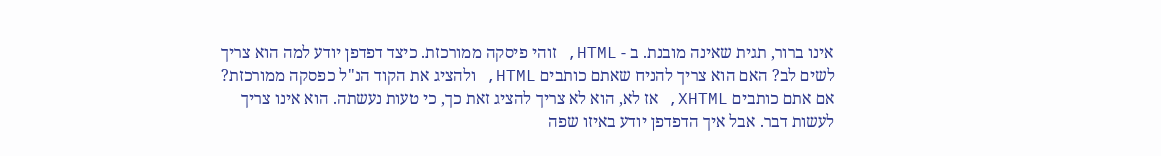אינו ברור, תגית שאינה מובנת. ב - HTML, זוהי פיסקה ממורכזת. כיצד דפדפן יודע למה הוא צריך לשים לב? האם הוא צריך להניח שאתם כותבים HTML, ולהציג את הקוד הנ"ל כפסקה ממורכזת? אם אתם כותבים XHTML, אז לא, הוא לא צריך להציג זאת כך, כי טעות נעשתה. הוא אינו צריך לעשות דבר. אבל איך הדפדפן יודע באיזו שפה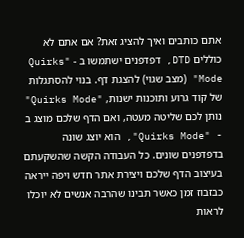אתם כותבים ואיך להציג זאת? אם אתם לא כוללים DTD, דפדפנים ישתמשו ב - "Quirks Mode" (מצב שגוי) להצגת דף. בנוי להסתגלות של קוד גרוע ותוכנות ישנות, "Quirks Mode" נותן לכם שליטה מעטה, ואם הדף שלכם מוצג ב - "Quirks Mode", הוא יוצג שונה בדפדפנים שונים. כל העבודה הקשה שהשקעתם בעיצוב הדף שלכם ויצירת אתר חדש ויפה ייראה כבזבוז זמן כאשר תבינו שהרבה אנשים לא יוכלו לראות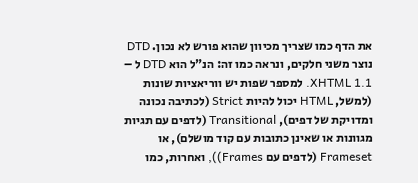את הדף כמו שצריך מכיוון שהוא פורש לא נכון. DTD נוצר משני חלקים, ונראה כמו זה: הנ"ל הוא DTD ל – XHTML 1.1. למספר שפות יש ווריאציות שונות (למשל, HTML יכול להיות Strict (לכתיבה נכונה ומדויקת של דפים), Transitional (לדפים עם תגיות מגוונות או שאינן כתובות עם קוד מושלם), או Frameset (לדפים עם Frames)), ואחרות, כמו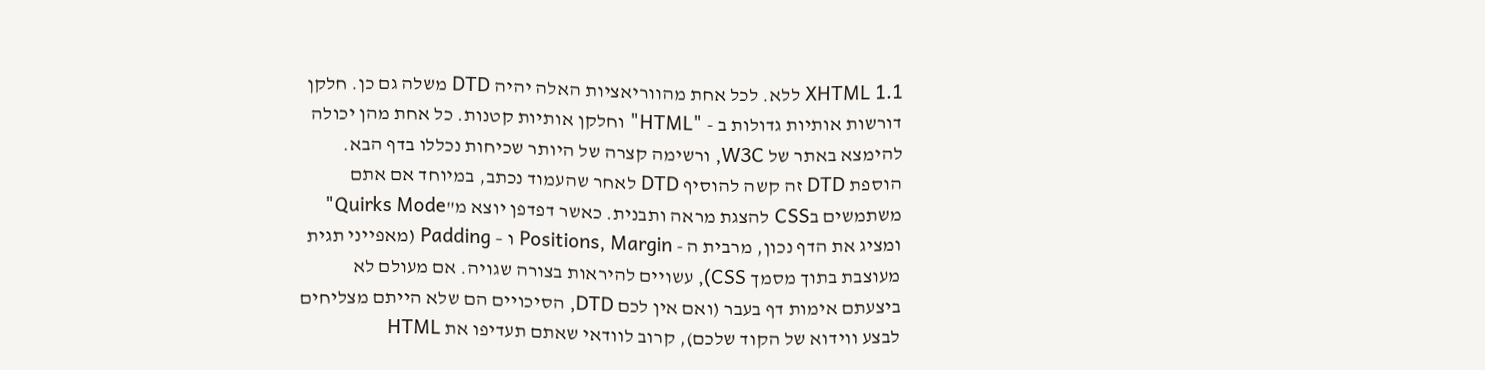XHTML 1.1 ללא. לכל אחת מהווריאציות האלה יהיה DTD משלה גם כן. חלקן דורשות אותיות גדולות ב - "HTML" וחלקן אותיות קטנות. כל אחת מהן יכולה להימצא באתר של W3C, ורשימה קצרה של היותר שכיחות נכללו בדף הבא. הוספת DTD זה קשה להוסיף DTD לאחר שהעמוד נכתב, במיוחד אם אתם משתמשים בCSS להצגת מראה ותבנית. כאשר דפדפן יוצא מ"Quirks Mode" ומציג את הדף נכון, מרבית ה - Positions, Margin ו – Padding (מאפייני תגית מעוצבת בתוך מסמך CSS), עשויים להיראות בצורה שגויה. אם מעולם לא ביצעתם אימות דף בעבר (ואם אין לכם DTD, הסיכויים הם שלא הייתם מצליחים לבצע ווידוא של הקוד שלכם), קרוב לוודאי שאתם תעדיפו את HTML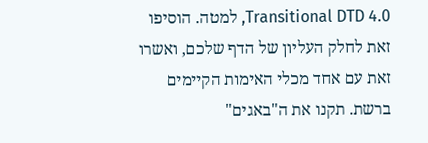4.0 Transitional DTD, למטה. הוסיפו זאת לחלק העליון של הדף שלכם, ואשרו זאת עם אחד מכלי האימות הקיימים ברשת. תקנו את ה"באגים"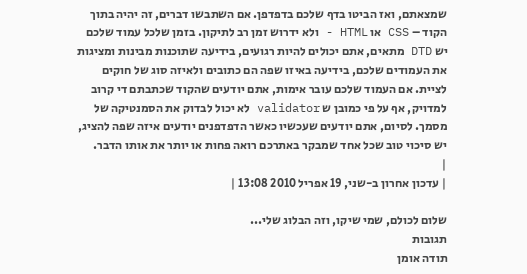שמצאתם, ואז הביטו בדף שלכם בדפדפן. אם השתבשו דברים, זה יהיה בתוך הקוד – CSS או HTML - ולא ידרוש זמן רב לתיקון. בזמן שלכל עמוד שלכם יש DTD מתאים, אתם יכולים להיות רגועים, בידיעה שתוכנות מבינות ומציגות את העמודים שלכם, בידיעה באיזו שפה הם כתובים ולאיזה סוג של חוקים לציית. אם העמוד שלכם עובר אימות, אתם יודעים שהקוד שכתבתם די קרוב למדויק, אף על פי כמובן ש validator לא יכול לבדוק את הסמנטיקה של מסמך. לסיום, אתם יודעים שעכשיו כאשר הדפדפנים יודעים איזה שפה להציג, יש סיכוי טוב שכל אחד שמבקר באתרכם רואה פחות או יותר את אותו הדבר.
|
| עדכון אחרון ב-שני, 19 אפריל 2010 13:08 |

שלום לכולם, שמי שיקו, וזה הבלוג שלי...
תגובות
תודה אומן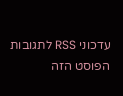עדכוני RSS לתגובות הפוסט הזה